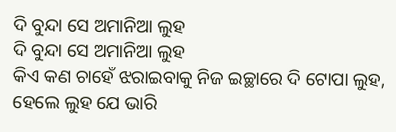ଦି ବୁନ୍ଦା ସେ ଅମାନିଆ ଲୁହ
ଦି ବୁନ୍ଦା ସେ ଅମାନିଆ ଲୁହ
କିଏ କଣ ଚାହେଁ ଝରାଇବାକୁ ନିଜ ଇଚ୍ଛାରେ ଦି ଟୋପା ଲୁହ,
ହେଲେ ଲୁହ ଯେ ଭାରି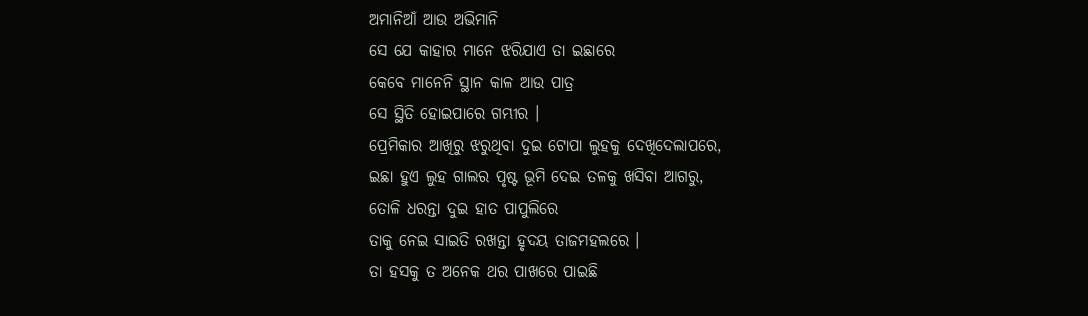ଅମାନିଆଁ ଆଉ ଅଭିମାନି
ସେ ଯେ କାହାର ମାନେ ଝରିଯାଏ ତା ଇଛାରେ
କେବେ ମାନେନି ସ୍ଥାନ କାଳ ଆଉ ପାତ୍ର
ସେ ସ୍ଥିତି ହୋଇପାରେ ଗମ୍ଭୀର ।
ପ୍ରେମିକାର ଆଖିରୁ ଝରୁଥିବା ଦୁଇ ଟୋପା ଲୁହକୁ ଦେଖିଦେଲାପରେ,
ଇଛା ହୁଏ ଲୁହ ଗାଲର ପୃଷ୍ଟ ଭୂମି ଦେଇ ତଳକୁ ଖସିବା ଆଗରୁ,
ତୋଳି ଧରନ୍ତା ଦୁଇ ହାତ ପାପୁଲିରେ
ତାକୁ ନେଇ ସାଇତି ରଖନ୍ତା ହୃଦୟ ତାଜମହଲରେ ।
ତା ହସକୁ ତ ଅନେକ ଥର ପାଖରେ ପାଇଛି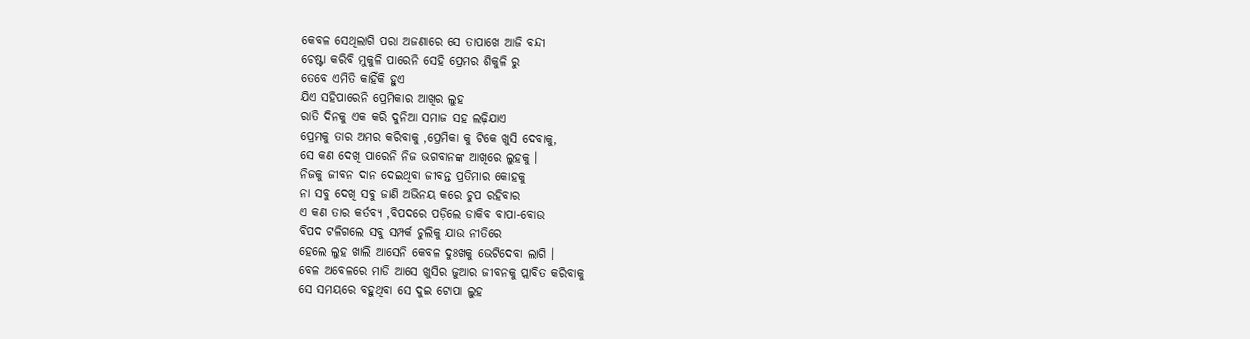କେବଳ ସେଥିଲାଗି ପରା ଅଜଣାରେ ସେ ତାପାଖେ ଆଜି ବନ୍ଦୀ
ଚେଷ୍ଟା କରିବି ମୁକୁଳି ପାରେନି ସେହି ପ୍ରେମର ଶିକୁଳି ରୁ
ତେବେ ଏମିତି କାହିଁକି ହୁଏ
ଯିଏ ସହିପାରେନି ପ୍ରେମିକାର ଆଖିର ଲୁହ
ରାତି ଦିନକୁ ଏକ କରି ଦୁନିଆ ସମାଜ ସହ ଲଢ଼ିଯାଏ
ପ୍ରେମକୁ ତାର ଅମର କରିବାକୁ ,ପ୍ରେମିକା କୁ ଟିକେ ଖୁସି ଦେବାକୁ,
ସେ କଣ ଦେଖି ପାରେନି ନିଜ ଭଗବାନଙ୍କ ଆଖିରେ ଲୁହକୁ ।
ନିଜକୁ ଜୀବନ ଦାନ ଦେଇଥିବା ଜୀବନ୍ତ ପ୍ରତିମାର କୋହକୁ
ନା ସବୁ ଦେଖି ସବୁ ଜାଣି ଅଭିନୟ କରେ ଚୁପ ରହିବାର
ଏ କଣ ତାର କର୍ତବ୍ୟ ,ବିପଦରେ ପଡ଼ିଲେ ଡାକିବ ବାପା-ବୋଉ
ବିପଦ ଟଳିଗଲେ ସବୁ ସମ୍ପର୍କ ଚୁଲିକୁ ଯାଉ ନୀତିରେ
ହେଲେ ଲୁହ ଖାଲି ଆସେନି କେବଳ ଦୁଃଖକୁ ଭେଟିଦେବା ଲାଗି ।
ବେଳ ଅବେଳରେ ମାଡି ଆସେ ଖୁସିର ଜୁଆର ଜୀବନକୁ ପ୍ଲାବିତ କରିବାକୁ
ସେ ସମୟରେ ବହୁଥିବା ସେ ଦୁଇ ଟୋପା ଲୁହ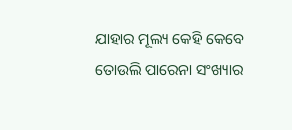ଯାହାର ମୂଲ୍ୟ କେହି କେବେ ତୋଉଲି ପାରେନା ସଂଖ୍ୟାର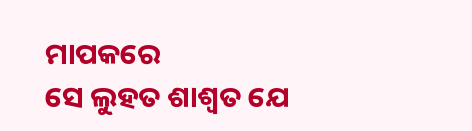ମାପକରେ
ସେ ଲୁହତ ଶାଶ୍ୱତ ଯେ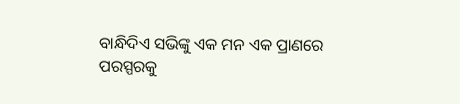ବାନ୍ଧିଦିଏ ସଭିଙ୍କୁ ଏକ ମନ ଏକ ପ୍ରାଣରେ
ପରସ୍ପରକୁ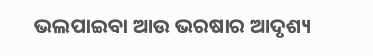ଭଲପାଇବା ଆଉ ଭରଷାର ଆଦୃଶ୍ୟ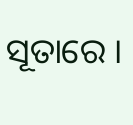ସୂତାରେ ।